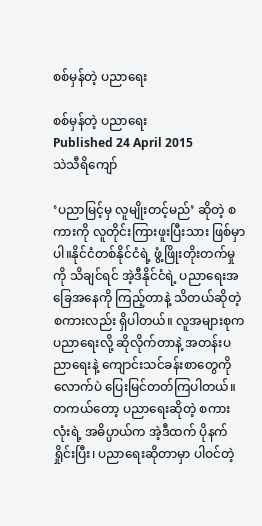စစ်မှန်တဲ့ ပညာရေး

စစ်မှန်တဲ့ ပညာရေး
Published 24 April 2015
သဲသီရိကျော်

‘ပညာမြင့်မှ လူမျိုးတင့်မည်’ ဆိုတဲ့ စကားကို လူတိုင်းကြားဖူးပြီးသား ဖြစ်မှာပါ။နိုင်ငံတစ်နိုင်ငံရဲ့ ဖွံ့ဖြိုးတိုးတက်မှုကို သိချင်ရင် အဲ့ဒီနိုင်ငံရဲ့ ပညာရေးအခြေအနေကို ကြည့်တာနဲ့ သိတယ်ဆိုတဲ့ စကားလည်း ရှိပါတယ်။ လူအများစုက ပညာရေးလို့ ဆိုလိုက်တာနဲ့ အတန်းပညာရေးနဲ့ ကျောင်းသင်ခန်းစာတွေကိုလောက်ပဲ ပြေးမြင်တတ်ကြပါတယ်။ တကယ်တော့ ပညာရေးဆိုတဲ့ စကားလုံးရဲ့ အဓိပ္ပာယ်က အဲ့ဒီထက် ပိုနက်ရှိုင်းပြီး၊ ပညာရေးဆိုတာမှာ ပါဝင်တဲ့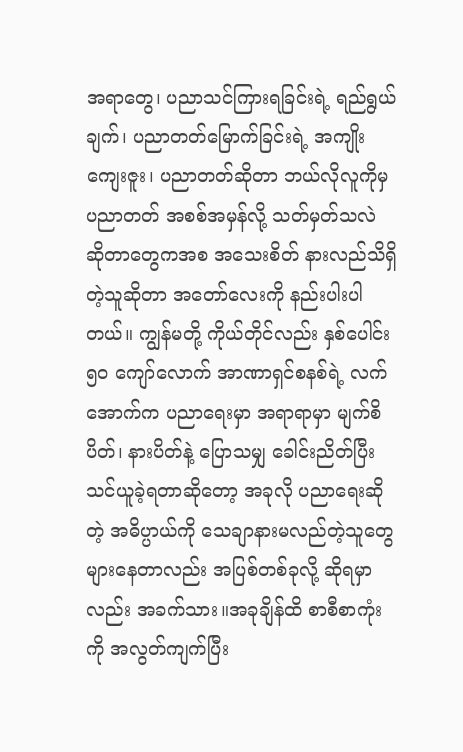အရာတွေ၊ ပညာသင်ကြားရခြင်းရဲ့ ရည်ရွယ်ချက်၊ ပညာတတ်မြောက်ခြင်းရဲ့ အကျိုးကျေးဇူး၊ ပညာတတ်ဆိုတာ ဘယ်လိုလူကိုမှ ပညာတတ် အစစ်အမှန်လို့ သတ်မှတ်သလဲ ဆိုတာတွေကအစ အသေးစိတ် နားလည်သိရှိတဲ့သူဆိုတာ အတော်လေးကို နည်းပါးပါတယ်။ ကျွန်မတို့ ကိုယ်တိုင်လည်း နှစ်ပေါင်း ၅၀ ကျော်လောက် အာဏာရှင်စနစ်ရဲ့ လက်အောက်က ပညာရေးမှာ အရာရာမှာ မျက်စိပိတ်၊ နားပိတ်နဲ့ ပြောသမျှ ခေါင်းညိတ်ပြီး သင်ယူခဲ့ရတာဆိုတော့ အခုလို ပညာရေးဆိုတဲ့ အဓိပ္ပာယ်ကို သေချာနားမလည်တဲ့သူတွေ များနေတာလည်း အပြစ်တစ်ခုလို့ ဆိုရမှာလည်း အခက်သား။အခုချိန်ထိ စာစီစာကုံးကို အလွတ်ကျက်ပြီး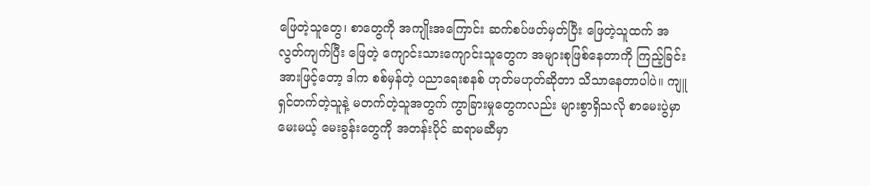ဖြေတဲ့သူတွေ၊ စာတွေကို အကျိုးအကြောင်း ဆက်စပ်ဖတ်မှတ်ပြီး ဖြေတဲ့သူထက် အလွတ်ကျက်ပြီး ဖြေတဲ့ ကျောင်းသားကျောင်းသူတွေက အများစုဖြစ်နေတာကို ကြည့်ခြင်းအားဖြင့်တော့ ဒါက စစ်မှန်တဲ့ ပညာရေးစနစ် ဟုတ်မဟုတ်ဆိုတာ သိသာနေတာပါပဲ။ ကျူရှင်တက်တဲ့သူနဲ့ မတက်တဲ့သူအတွက် ကွာခြားမှုတွေကလည်း များစွာရှိသလို စာမေးပွဲမှာမေးမယ့် မေးခွန်းတွေကို အတန်းပိုင် ဆရာမဆီမှာ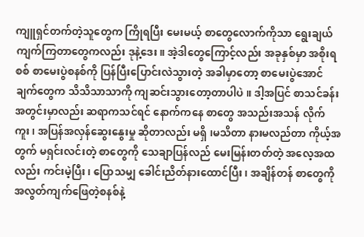ကျူရှင်တက်တဲ့သူတွေက ကြိုရပြီး မေးမယ့် စာတွေလောက်ကိုသာ ရွေးချယ်ကျက်ကြတာတွေကလည်း ဒုနဲ့ဒေး။ အဲ့ဒါတွေကြောင့်လည်း အခုနှစ်မှာ အစိုးရစစ် စာမေးပွဲစနစ်ကို ပြန်ပြီးပြောင်းလဲသွားတဲ့ အခါမှာတော့ စာမေးပွဲအောင်ချက်တွေက သိသိသာသာကို ကျဆင်းသွားတော့တာပါပဲ။ ဒါ့အပြင် စာသင်ခန်း အတွင်းမှာလည်း ဆရာကသင်ရင် နောက်ကနေ စာတွေ အသည်းအသန် လိုက်ကူး၊ အပြန်အလှန်ဆွေးနွေးမှု ဆိုတာလည်း မရှိ၊မသိတာ နားမလည်တာ ကိုယ့်အတွက် မရှင်းလင်းတဲ့ စာတွေကို သေချာပြန်လည် မေးမြန်းတတ်တဲ့ အလေ့အထလည်း ကင်းမဲ့ပြီး၊ ပြောသမျှ ခေါင်းညိတ်နားထောင်ပြီး၊ အချိန်တန် စာတွေကို အလွတ်ကျက်ဖြေတဲ့စနစ်နဲ့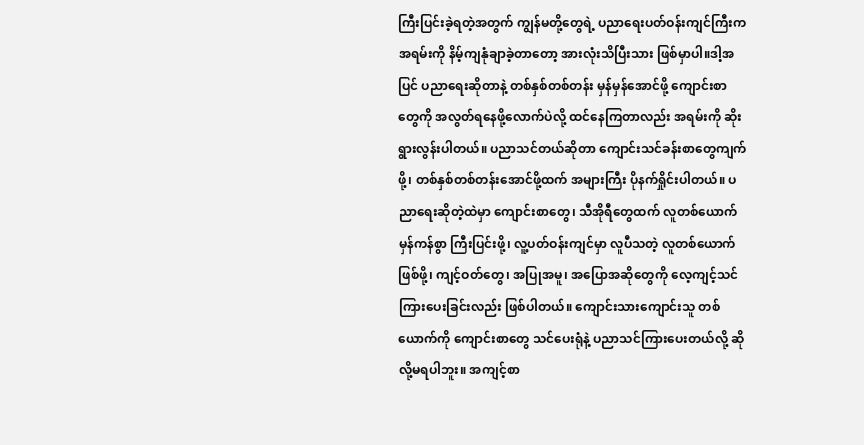ကြီးပြင်းခဲ့ရတဲ့အတွက် ကျွန်မတို့တွေရဲ့ ပညာရေးပတ်ဝန်းကျင်ကြီးက အရမ်းကို နိမ့်ကျနုံချာခဲ့တာတော့ အားလုံးသိပြီးသား ဖြစ်မှာပါ။ဒါ့အပြင် ပညာရေးဆိုတာနဲ့ တစ်နှစ်တစ်တန်း မှန်မှန်အောင်ဖို့ ကျောင်းစာတွေကို အလွတ်ရနေဖို့လောက်ပဲလို့ ထင်နေကြတာလည်း အရမ်းကို ဆိုးရွားလွန်းပါတယ်။ ပညာသင်တယ်ဆိုတာ ကျောင်းသင်ခန်းစာတွေကျက်ဖို့၊ တစ်နှစ်တစ်တန်းအောင်ဖို့ထက် အများကြီး ပိုနက်ရှိုင်းပါတယ်။ ပညာရေးဆိုတဲ့ထဲမှာ ကျောင်းစာတွေ၊ သီအိုရီတွေထက် လူတစ်ယောက်မှန်ကန်စွာ ကြီးပြင်းဖို့၊ လူ့ပတ်ဝန်းကျင်မှာ လူပီသတဲ့ လူတစ်ယောက် ဖြစ်ဖို့၊ ကျင့်ဝတ်တွေ၊ အပြုအမူ၊ အပြောအဆိုတွေကို လေ့ကျင့်သင်ကြားပေးခြင်းလည်း ဖြစ်ပါတယ်။ ကျောင်းသားကျောင်းသူ တစ်ယောက်ကို ကျောင်းစာတွေ သင်ပေးရုံနဲ့ ပညာသင်ကြားပေးတယ်လို့ ဆိုလို့မရပါဘူး။ အကျင့်စာ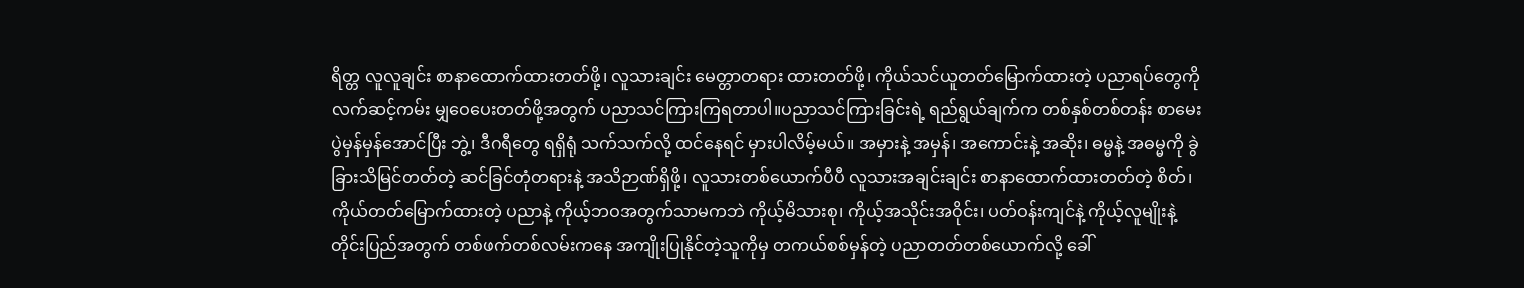ရိတ္တ လူလူချင်း စာနာထောက်ထားတတ်ဖို့၊ လူသားချင်း မေတ္တာတရား ထားတတ်ဖို့၊ ကိုယ်သင်ယူတတ်မြောက်ထားတဲ့ ပညာရပ်တွေကို လက်ဆင့်ကမ်း မျှဝေပေးတတ်ဖို့အတွက် ပညာသင်ကြားကြရတာပါ။ပညာသင်ကြားခြင်းရဲ့ ရည်ရွယ်ချက်က တစ်နှစ်တစ်တန်း စာမေးပွဲမှန်မှန်အောင်ပြီး ဘွဲ့၊ ဒီဂရီတွေ ရရှိရုံ သက်သက်လို့ ထင်နေရင် မှားပါလိမ့်မယ်။ အမှားနဲ့ အမှန်၊ အကောင်းနဲ့ အဆိုး၊ ဓမ္မနဲ့ အဓမ္မကို ခွဲခြားသိမြင်တတ်တဲ့ ဆင်ခြင်တုံတရားနဲ့ အသိဉာဏ်ရှိဖို့၊ လူသားတစ်ယောက်ပီပီ လူသားအချင်းချင်း စာနာထောက်ထားတတ်တဲ့ စိတ်၊ ကိုယ်တတ်မြောက်ထားတဲ့ ပညာနဲ့ ကိုယ့်ဘဝအတွက်သာမကဘဲ ကိုယ့်မိသားစု၊ ကိုယ့်အသိုင်းအဝိုင်း၊ ပတ်ဝန်းကျင်နဲ့ ကိုယ့်လူမျိုးနဲ့ တိုင်းပြည်အတွက် တစ်ဖက်တစ်လမ်းကနေ အကျိုးပြုနိုင်တဲ့သူကိုမှ တကယ်စစ်မှန်တဲ့ ပညာတတ်တစ်ယောက်လို့ ခေါ်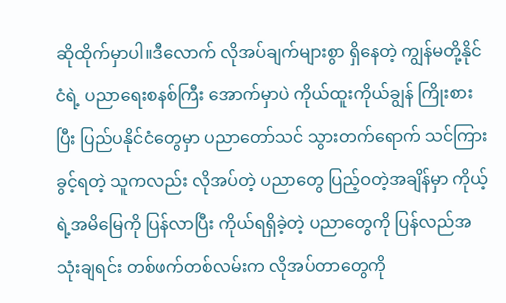ဆိုထိုက်မှာပါ။ဒီလောက် လိုအပ်ချက်များစွာ ရှိနေတဲ့ ကျွန်မတို့နိုင်ငံရဲ့ ပညာရေးစနစ်ကြီး အောက်မှာပဲ ကိုယ်ထူးကိုယ်ချွန် ကြိုးစားပြီး ပြည်ပနိုင်ငံတွေမှာ ပညာတော်သင် သွားတက်ရောက် သင်ကြားခွင့်ရတဲ့ သူကလည်း လိုအပ်တဲ့ ပညာတွေ ပြည့်ဝတဲ့အချိန်မှာ ကိုယ့်ရဲ့အမိမြေကို ပြန်လာပြီး ကိုယ်ရရှိခဲ့တဲ့ ပညာတွေကို ပြန်လည်အသုံးချရင်း တစ်ဖက်တစ်လမ်းက လိုအပ်တာတွေကို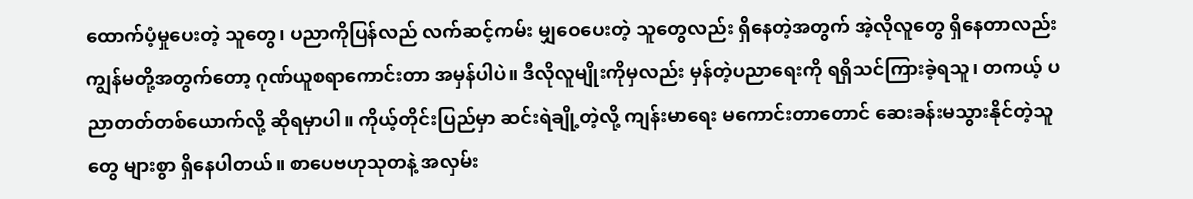ထောက်ပံ့မှုပေးတဲ့ သူတွေ၊ ပညာကိုပြန်လည် လက်ဆင့်ကမ်း မျှဝေပေးတဲ့ သူတွေလည်း ရှိနေတဲ့အတွက် အဲ့လိုလူတွေ ရှိနေတာလည်း ကျွန်မတို့အတွက်တော့ ဂုဏ်ယူစရာကောင်းတာ အမှန်ပါပဲ။ ဒီလိုလူမျိုးကိုမှလည်း မှန်တဲ့ပညာရေးကို ရရှိသင်ကြားခဲ့ရသူ၊ တကယ့် ပညာတတ်တစ်ယောက်လို့ ဆိုရမှာပါ။ ကိုယ့်တိုင်းပြည်မှာ ဆင်းရဲချို့တဲ့လို့ ကျန်းမာရေး မကောင်းတာတောင် ဆေးခန်းမသွားနိုင်တဲ့သူတွေ များစွာ ရှိနေပါတယ်။ စာပေဗဟုသုတနဲ့ အလှမ်း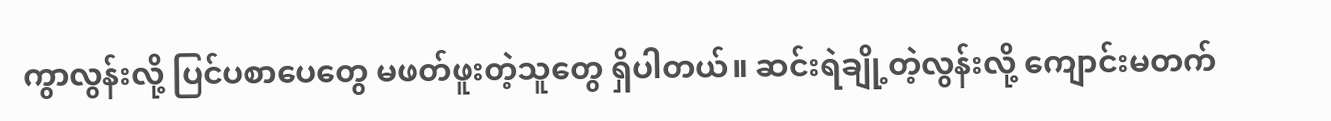ကွာလွန်းလို့ ပြင်ပစာပေတွေ မဖတ်ဖူးတဲ့သူတွေ ရှိပါတယ်။ ဆင်းရဲချို့တဲ့လွန်းလို့ ကျောင်းမတက်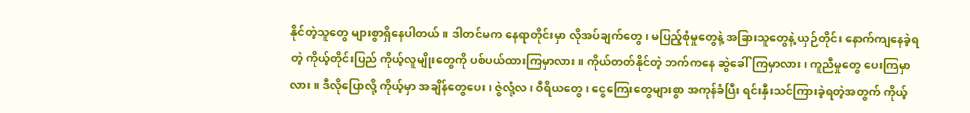နိုင်တဲ့သူတွေ များစွာရှိနေပါတယ်။ ဒါတင်မက နေရာတိုင်းမှာ လိုအပ်ချက်တွေ၊ မပြည့်စုံမှုတွေနဲ့ အခြားသူတွေနဲ့ ယှဉ်တိုင်း နောက်ကျနေခဲ့ရတဲ့ ကိုယ့်တိုင်းပြည် ကိုယ့်လူမျိုးတွေကို ပစ်ပယ်ထားကြမှာလား။ ကိုယ်တတ်နိုင်တဲ့ ဘက်ကနေ ဆွဲခေါ်ကြမှာလား၊ ကူညီမှုတွေ ပေးကြမှာလား။ ဒီလိုပြောလို့ ကိုယ့်မှာ အချိန်တွေပေး၊ ဇွဲလုံ့လ၊ ဝီရိယတွေ၊ ငွေကြေးတွေများစွာ အကုန်ခံပြီး ရင်းနှီးသင်ကြားခဲ့ရတဲ့အတွက် ကိုယ့်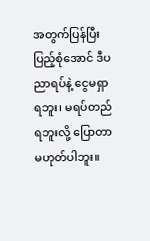အတွက်ပြန်ပြီး ပြည့်စုံအောင် ဒီပညာရပ်နဲ့ ငွေမရှာရဘူး၊ မရပ်တည်ရဘူးလို့ ပြောတာ မဟုတ်ပါဘူး။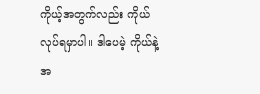ကိုယ့်အတွက်လည်း ကိုယ်လုပ်ရမှာပါ။ ဒါပေမဲ့ ကိုယ်နဲ့အ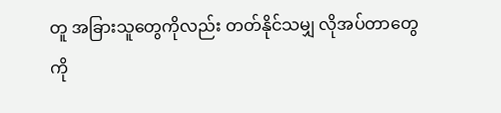တူ အခြားသူတွေကိုလည်း တတ်နိုင်သမျှ လိုအပ်တာတွေကို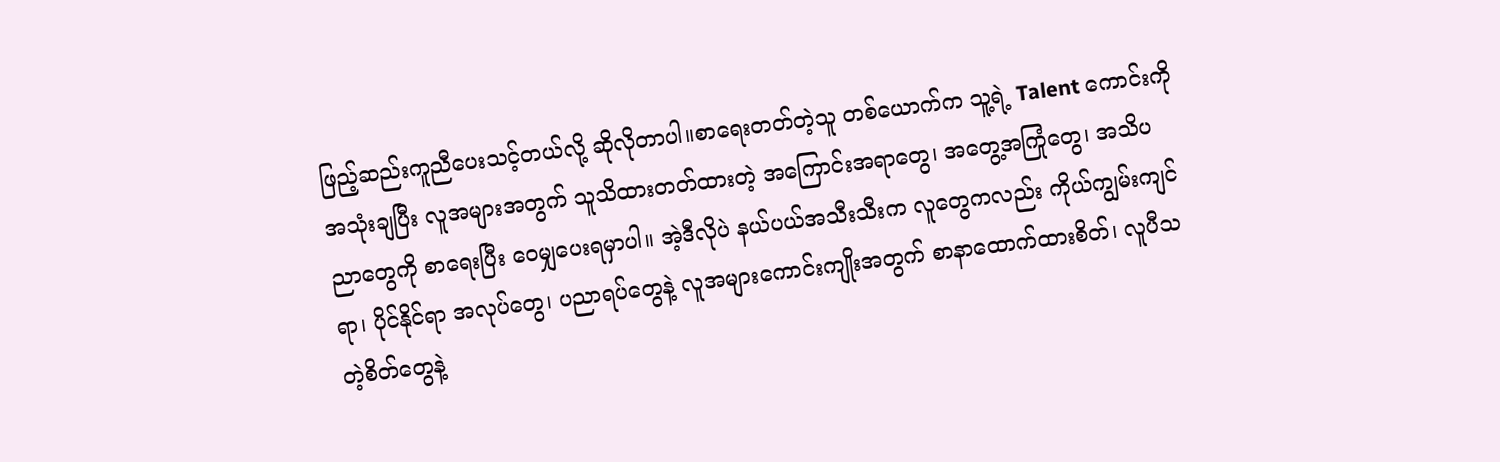ဖြည့်ဆည်းကူညီပေးသင့်တယ်လို့ ဆိုလိုတာပါ။စာရေးတတ်တဲ့သူ တစ်ယောက်က သူ့ရဲ့ Talent ကောင်းကို အသုံးချပြီး လူအများအတွက် သူသိထားတတ်ထားတဲ့ အကြောင်းအရာတွေ၊ အတွေ့အကြုံတွေ၊ အသိပညာတွေကို စာရေးပြီး ဝေမျှပေးရမှာပါ။ အဲ့ဒီလိုပဲ နယ်ပယ်အသီးသီးက လူတွေကလည်း ကိုယ်ကျွမ်းကျင်ရာ၊ ပိုင်နိုင်ရာ အလုပ်တွေ၊ ပညာရပ်တွေနဲ့ လူအများကောင်းကျိုးအတွက် စာနာထောက်ထားစိတ်၊ လူပီသတဲ့စိတ်တွေနဲ့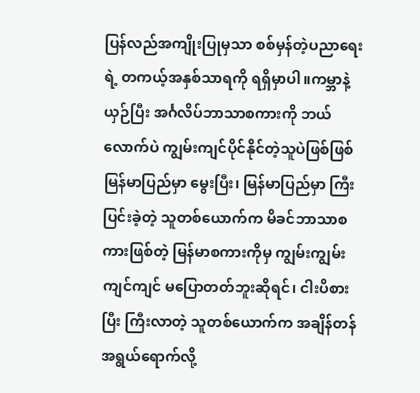ပြန်လည်အကျိုးပြုမှသာ စစ်မှန်တဲ့ပညာရေးရဲ့ တကယ့်အနှစ်သာရကို ရရှိမှာပါ။ကမ္ဘာနဲ့ယှဉ်ပြီး အင်္ဂလိပ်ဘာသာစကားကို ဘယ်လောက်ပဲ ကျွမ်းကျင်ပိုင်နိုင်တဲ့သူပဲဖြစ်ဖြစ် မြန်မာပြည်မှာ မွေးပြီး၊ မြန်မာပြည်မှာ ကြီးပြင်းခဲ့တဲ့ သူတစ်ယောက်က မိခင်ဘာသာစကားဖြစ်တဲ့ မြန်မာစကားကိုမှ ကျွမ်းကျွမ်းကျင်ကျင် မပြောတတ်ဘူးဆိုရင်၊ ငါးပိစားပြီး ကြီးလာတဲ့ သူတစ်ယောက်က အချိန်တန် အရွယ်ရောက်လို့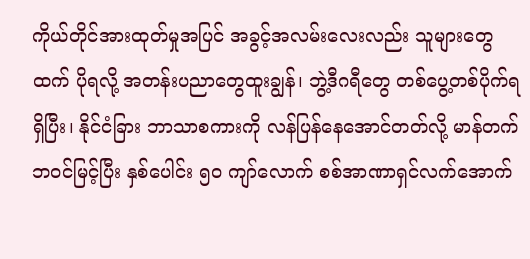ကိုယ်တိုင်အားထုတ်မှုအပြင် အခွင့်အလမ်းလေးလည်း သူများတွေထက် ပိုရလို့ အတန်းပညာတွေထူးချွန်၊ ဘွဲ့ဒီဂရီတွေ တစ်ပွေ့တစ်ပိုက်ရရှိပြီး၊ နိုင်ငံခြား ဘာသာစကားကို လန်ပြန်နေအောင်တတ်လို့ မာန်တက်ဘဝင်မြင့်ပြီး နှစ်ပေါင်း ၅၀ ကျာ်လောက် စစ်အာဏာရှင်လက်အောက်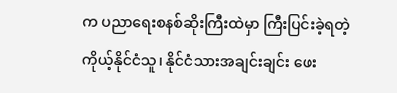က ပညာရေးစနစ်ဆိုးကြီးထဲမှာ ကြီးပြင်းခဲ့ရတဲ့ ကိုယ့်နိုင်ငံသူ၊ နိုင်ငံသားအချင်းချင်း ဖေး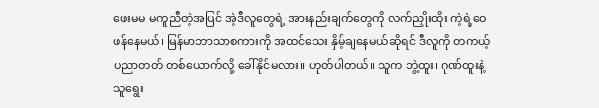ဖေးမမ မကူညီတဲ့အပြင် အဲ့ဒီလူတွေရဲ့ အားနည်းချက်တွေကို လက်ညှိုးထိုး ကဲ့ရဲ့ဝေဖန်နေမယ်၊ မြန်မာဘာသာစကားကို အထင်သေး နှိမ့်ချနေမယ်ဆိုရင် ဒီလူကို တကယ့်ပညာတတ် တစ်ယောက်လို့ ခေါ်နိုင်မလား။ ဟုတ်ပါတယ်။ သူက ဘွဲ့ထူး၊ ဂုဏ်ထူးနဲ့ သူရွေး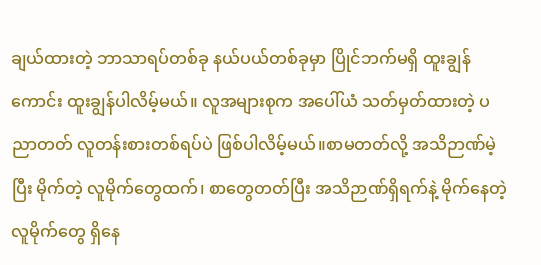ချယ်ထားတဲ့ ဘာသာရပ်တစ်ခု နယ်ပယ်တစ်ခုမှာ ပြိုင်ဘက်မရှိ ထူးချွန်ကောင်း ထူးချွန်ပါလိမ့်မယ်။ လူအများစုက အပေါ်ယံ သတ်မှတ်ထားတဲ့ ပညာတတ် လူတန်းစားတစ်ရပ်ပဲ ဖြစ်ပါလိမ့်မယ်။စာမတတ်လို့ အသိဉာဏ်မဲ့ပြီး မိုက်တဲ့ လူမိုက်တွေထက်၊ စာတွေတတ်ပြီး အသိဉာဏ်ရှိရက်နဲ့ မိုက်နေတဲ့ လူမိုက်တွေ ရှိနေ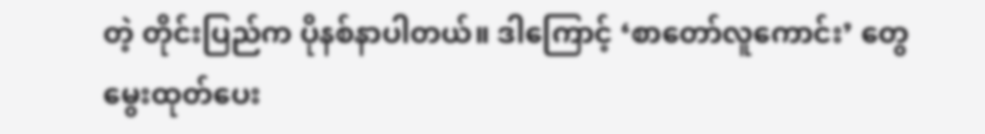တဲ့ တိုင်းပြည်က ပိုနစ်နာပါတယ်။ ဒါကြောင့် ‘စာတော်လူကောင်း’ တွေ မွေးထုတ်ပေး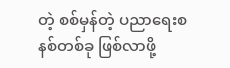တဲ့ စစ်မှန်တဲ့ ပညာရေးစနစ်တစ်ခု ဖြစ်လာဖို့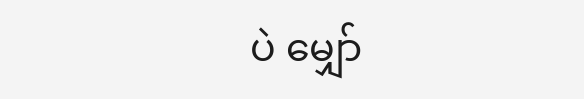ပဲ မျှော်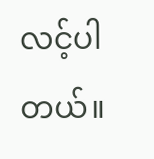လင့်ပါတယ်။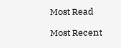Most Read

Most Recent